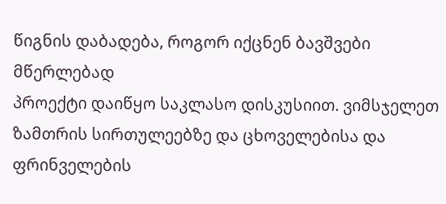წიგნის დაბადება, როგორ იქცნენ ბავშვები მწერლებად
პროექტი დაიწყო საკლასო დისკუსიით. ვიმსჯელეთ ზამთრის სირთულეებზე და ცხოველებისა და ფრინველების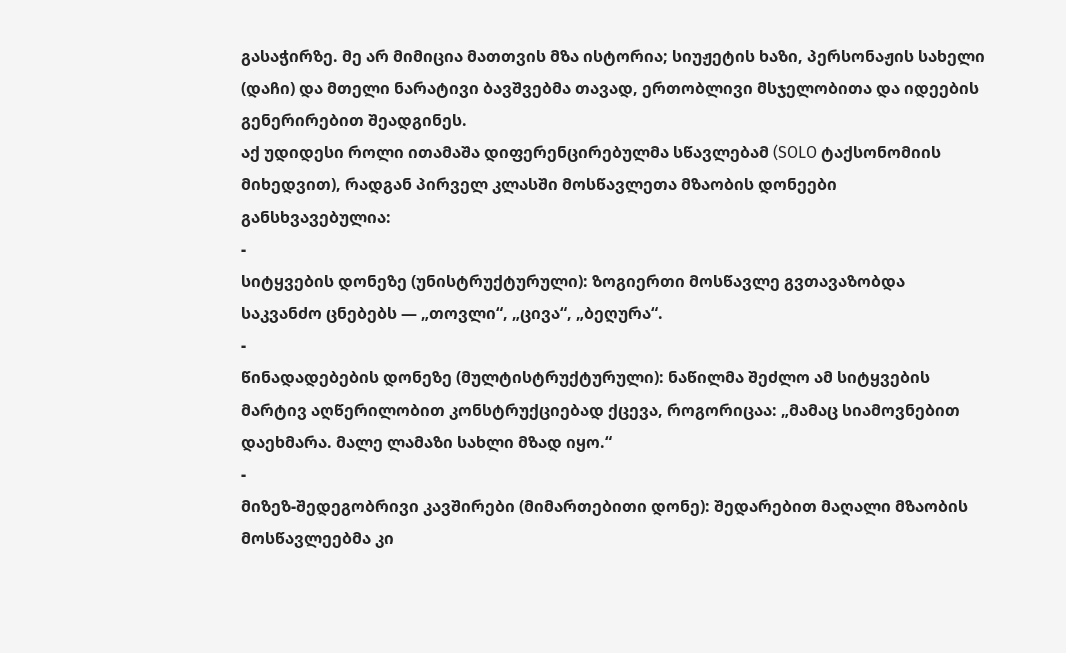გასაჭირზე. მე არ მიმიცია მათთვის მზა ისტორია; სიუჟეტის ხაზი, პერსონაჟის სახელი (დაჩი) და მთელი ნარატივი ბავშვებმა თავად, ერთობლივი მსჯელობითა და იდეების გენერირებით შეადგინეს.
აქ უდიდესი როლი ითამაშა დიფერენცირებულმა სწავლებამ (SOLO ტაქსონომიის მიხედვით), რადგან პირველ კლასში მოსწავლეთა მზაობის დონეები განსხვავებულია:
-
სიტყვების დონეზე (უნისტრუქტურული): ზოგიერთი მოსწავლე გვთავაზობდა საკვანძო ცნებებს — „თოვლი“, „ცივა“, „ბეღურა“.
-
წინადადებების დონეზე (მულტისტრუქტურული): ნაწილმა შეძლო ამ სიტყვების მარტივ აღწერილობით კონსტრუქციებად ქცევა, როგორიცაა: „მამაც სიამოვნებით დაეხმარა. მალე ლამაზი სახლი მზად იყო.“
-
მიზეზ-შედეგობრივი კავშირები (მიმართებითი დონე): შედარებით მაღალი მზაობის მოსწავლეებმა კი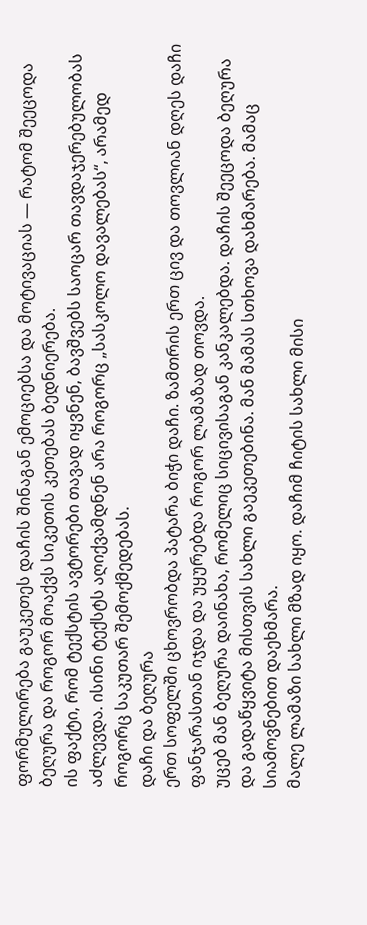ფორმულირება გაუკეთეს დაჩის შინაგან ემოციებსა და მოტივაციას — რატომ შეეცოდა ბეღურა და როგორ მოაქვს სიკეთის კეთებას ბედნიერება.
ის ფაქტი, რომ ტექსტის ავტორები თავად იყვნენ, ბავშვებს საოცარ თავდაჯერებულობას აძლევდა. ისინი ტექსტს აღიქვამდნენ არა როგორც „სასკოლო დავალებას“, არამედ როგორც საკუთარ შემოქმედებას.
დაჩი და ბეღურა
ერთ სოფელში ცხოვრობდა პატარა ბიჭი დაჩი. ზამთრის ერთ ცივ და თოვლიან დღეს დაჩი ფანჯარასთან იჯდა და უყურებდა როგორ ლამაზად თოვდა.
უცებ მან ბეღურა დაინახა, რომელიც სიცივისაგან კანკალებდა. დაჩის შეეცოდა ბეღურა და გადაწყვიტა მისთვის სახლი გაეკეთებინა. მან მამას სთხოვა დახმარება. მამაც სიამოვნებით დაეხმარა.
მალე ლამაზი სახლი მზად იყო. დაჩიმ ჩიტის სახლი მისი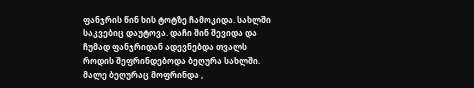ფანჯრის წინ ხის ტოტზე ჩამოკიდა. სახლში საკვებიც დაუტოვა. დაჩი შინ შევიდა და ჩუმად ფანჯრიდან ადევნებდა თვალს როდის შეფრინდებოდა ბეღურა სახლში. მალე ბეღურაც მოფრინდა ,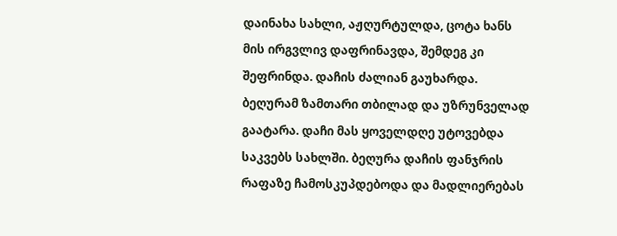დაინახა სახლი, აჟღურტულდა, ცოტა ხანს მის ირგვლივ დაფრინავდა, შემდეგ კი შეფრინდა. დაჩის ძალიან გაუხარდა.
ბეღურამ ზამთარი თბილად და უზრუნველად გაატარა. დაჩი მას ყოველდღე უტოვებდა საკვებს სახლში. ბეღურა დაჩის ფანჯრის რაფაზე ჩამოსკუპდებოდა და მადლიერებას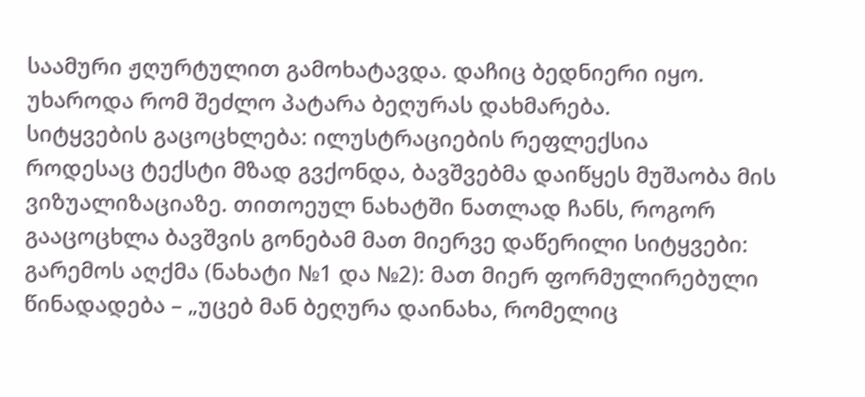საამური ჟღურტულით გამოხატავდა. დაჩიც ბედნიერი იყო. უხაროდა რომ შეძლო პატარა ბეღურას დახმარება.
სიტყვების გაცოცხლება: ილუსტრაციების რეფლექსია
როდესაც ტექსტი მზად გვქონდა, ბავშვებმა დაიწყეს მუშაობა მის ვიზუალიზაციაზე. თითოეულ ნახატში ნათლად ჩანს, როგორ გააცოცხლა ბავშვის გონებამ მათ მიერვე დაწერილი სიტყვები:
გარემოს აღქმა (ნახატი №1 და №2): მათ მიერ ფორმულირებული წინადადება – „უცებ მან ბეღურა დაინახა, რომელიც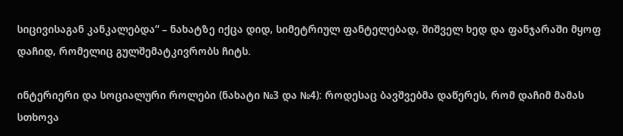სიცივისაგან კანკალებდა“ – ნახატზე იქცა დიდ, სიმეტრიულ ფანტელებად, შიშველ ხედ და ფანჯარაში მყოფ დაჩიდ, რომელიც გულშემატკივრობს ჩიტს.

ინტერიერი და სოციალური როლები (ნახატი №3 და №4): როდესაც ბავშვებმა დაწერეს, რომ დაჩიმ მამას სთხოვა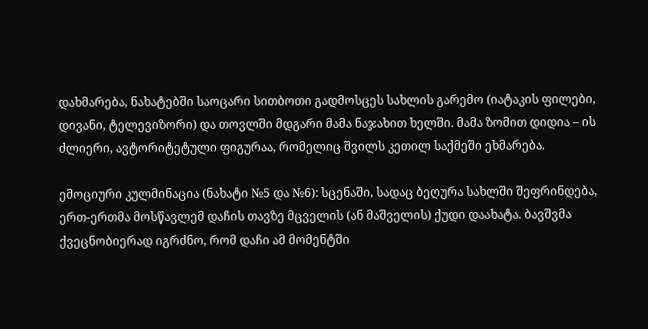დახმარება, ნახატებში საოცარი სითბოთი გადმოსცეს სახლის გარემო (იატაკის ფილები, დივანი, ტელევიზორი) და თოვლში მდგარი მამა ნაჯახით ხელში. მამა ზომით დიდია – ის ძლიერი, ავტორიტეტული ფიგურაა, რომელიც შვილს კეთილ საქმეში ეხმარება.

ემოციური კულმინაცია (ნახატი №5 და №6): სცენაში, სადაც ბეღურა სახლში შეფრინდება, ერთ-ერთმა მოსწავლემ დაჩის თავზე მცველის (ან მაშველის) ქუდი დაახატა. ბავშვმა ქვეცნობიერად იგრძნო, რომ დაჩი ამ მომენტში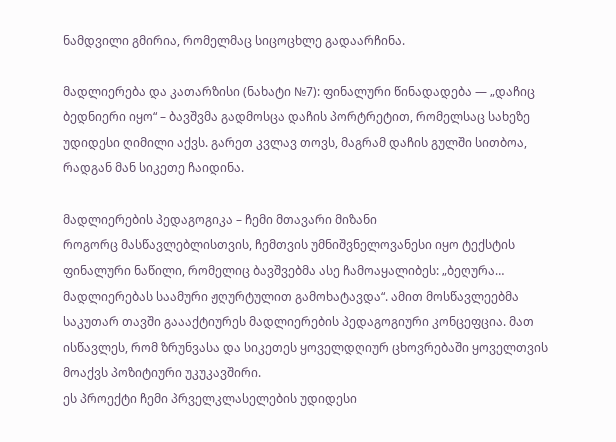ნამდვილი გმირია, რომელმაც სიცოცხლე გადაარჩინა.

მადლიერება და კათარზისი (ნახატი №7): ფინალური წინადადება — „დაჩიც ბედნიერი იყო“ – ბავშვმა გადმოსცა დაჩის პორტრეტით, რომელსაც სახეზე უდიდესი ღიმილი აქვს. გარეთ კვლავ თოვს, მაგრამ დაჩის გულში სითბოა, რადგან მან სიკეთე ჩაიდინა.

მადლიერების პედაგოგიკა – ჩემი მთავარი მიზანი
როგორც მასწავლებლისთვის, ჩემთვის უმნიშვნელოვანესი იყო ტექსტის ფინალური ნაწილი, რომელიც ბავშვებმა ასე ჩამოაყალიბეს: „ბეღურა… მადლიერებას საამური ჟღურტულით გამოხატავდა“. ამით მოსწავლეებმა საკუთარ თავში გაააქტიურეს მადლიერების პედაგოგიური კონცეფცია. მათ ისწავლეს, რომ ზრუნვასა და სიკეთეს ყოველდღიურ ცხოვრებაში ყოველთვის მოაქვს პოზიტიური უკუკავშირი.
ეს პროექტი ჩემი პრველკლასელების უდიდესი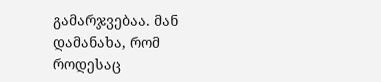გამარჯვებაა. მან დამანახა, რომ როდესაც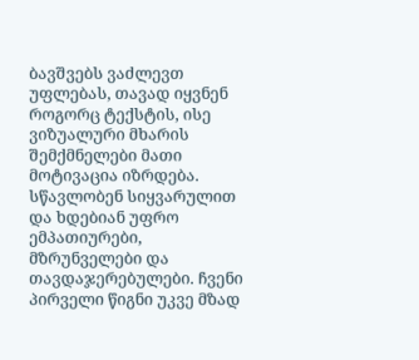ბავშვებს ვაძლევთ უფლებას, თავად იყვნენ როგორც ტექსტის, ისე ვიზუალური მხარის შემქმნელები მათი მოტივაცია იზრდება. სწავლობენ სიყვარულით და ხდებიან უფრო ემპათიურები, მზრუნველები და თავდაჯერებულები. ჩვენი პირველი წიგნი უკვე მზად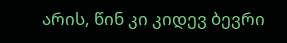არის, წინ კი კიდევ ბევრი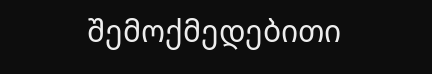შემოქმედებითი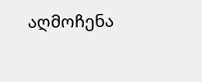აღმოჩენა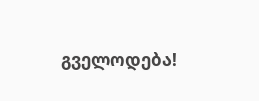გველოდება!